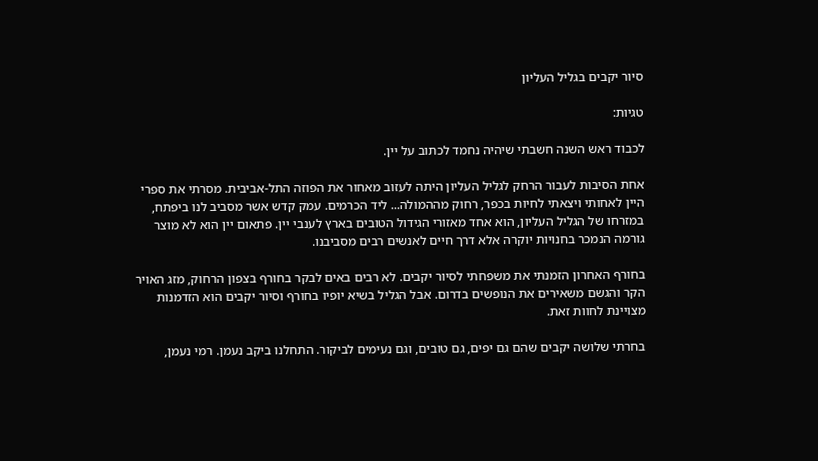סיור יקבים בגליל העליון

טגיות:

לכבוד ראש השנה חשבתי שיהיה נחמד לכתוב על יין.

אחת הסיבות לעבור הרחק לגליל העליון היתה לעזוב מאחור את הפוזה התל-אביבית. מסרתי את ספרי היין לאחותי ויצאתי לחיות בכפר, רחוק מההמולה... ליד הכרמים. עמק קדש אשר מסביב לנו ביפתח, במזרחו של הגליל העליון, הוא אחד מאזורי הגידול הטובים בארץ לענבי יין. פתאום יין הוא לא מוצר גורמה הנמכר בחנויות יוקרה אלא דרך חיים לאנשים רבים מסביבנו.

בחורף האחרון הזמנתי את משפחתי לסיור יקבים. לא רבים באים לבקר בחורף בצפון הרחוק, מזג האויר הקר והגשם משאירים את הנופשים בדרום. אבל הגליל בשיא יופיו בחורף וסיור יקבים הוא הזדמנות מצויינת לחוות זאת.

בחרתי שלושה יקבים שהם גם יפים, גם טובים, וגם נעימים לביקור. התחלנו ביקב נעמן. רמי נעמן,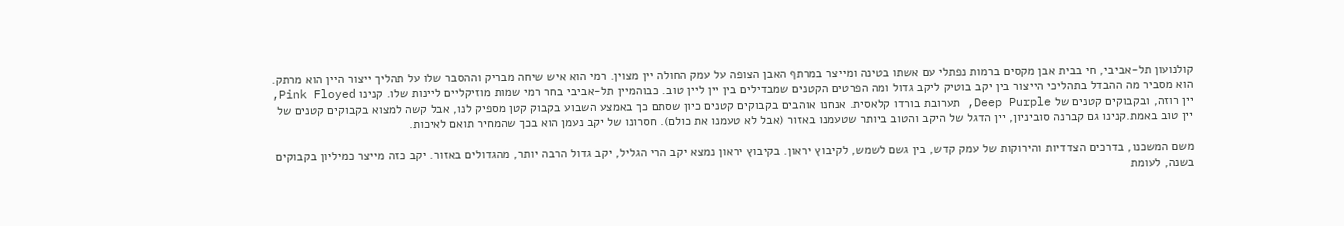קולנועון תל-אביבי, חי בבית אבן מקסים ברמות נפתלי עם אשתו בטינה ומייצר במרתף האבן הצופה על עמק החולה יין מצוין. רמי הוא איש שיחה מבריק וההסבר שלו על תהליך ייצור היין הוא מרתק. הוא מסביר מה ההבדל בתהליכי הייצור בין יקב בוטיק ליקב גדול ומה הפרטים הקטנים שמבדילים בין יין ליין טוב. כבוהמיין תל-אביבי בחר רמי שמות מוזיקליים ליינות שלו. קנינו Pink Floyed, יין רוזה, ובקבוקים קטנים של Deep Purple, תערובת בורדו קלאסית. אנחנו אוהבים בקבוקים קטנים כיון שסתם כך באמצע השבוע בקבוק קטן מספיק לנו, אבל קשה למצוא בקבוקים קטנים של יין טוב באמת.קנינו גם קברנה סוביניון, יין הדגל של היקב והטוב ביותר שטעמנו באזור (אבל לא טעמנו את כולם). חסרונו של יקב נעמן הוא בכך שהמחיר תואם לאיכות.

משם המשכנו, בדרכים הצדדיות והירוקות של עמק קדש, בין גשם לשמש, לקיבוץ יראון. בקיבוץ יראון נמצא יקב הרי הגליל, יקב גדול הרבה יותר, מהגדולים באזור. יקב כזה מייצר כמיליון בקבוקים בשנה, לעומת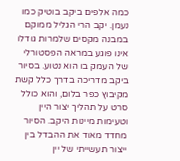כמה אלפים ביקב בוטיק כמו נעמן. יקב הרי הגליל ממוקם במבנה מקסים שלמרות גודלו אינו פוגע במראה הפסטורלי של העמק בו הוא נטוע. בסיור ביקב מדריכה בדרך כלל קשת מקיבוץ כפר בלום, והוא כולל סרט על תהליך יצור היין וטעימות מיינות היקב. הסיור מחדד מאוד את ההבדל בין ייצור תעשייתי של יין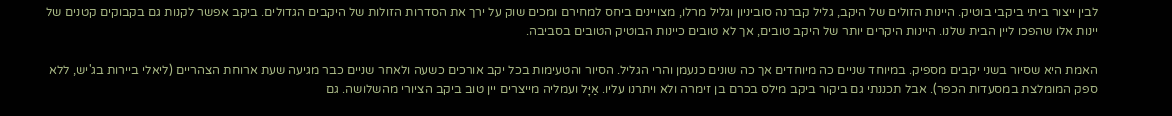לבין ייצור ביתי ביקבי בוטיק. היינות הזולים של היקב, גליל קברנה סוביניון וגליל מרלו, מצויינים ביחס למחירם ומכים שוק על ירך את הסדרות הזולות של היקבים הגדולים. ביקב אפשר לקנות גם בקבוקים קטנים של יינות אלו שהפכו ליין הבית שלנו. היינות היקרים יותר של היקב טובים, אך לא טובים כיינות הבוטיק הטובים בסביבה.

האמת היא שסיור בשני יקבים מספיק. במיוחד שניים כה מיוחדים אך כה שונים כנעמן והרי הגליל. הסיור והטעימות בכל יקב אורכים כשעה ולאחר שניים כבר מגיעה שעת ארוחת הצהריים (ליאלי ביירות בג'יש, ללא ספק המומלצת במסעדות הכפר). אבל תכננתי גם ביקור ביקב מילס בכרם בן זימרה ולא ויתרנו עליו. אַיָּל ועמליה מייצרים יין טוב ביקב הציורי מהשלושה. גם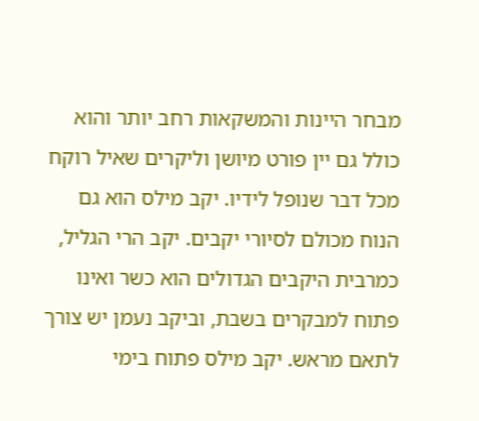מבחר היינות והמשקאות רחב יותר והוא כולל גם יין פורט מיושן וליקרים שאיל רוקח מכל דבר שנופל לידיו. יקב מילס הוא גם הנוח מכולם לסיורי יקבים. יקב הרי הגליל, כמרבית היקבים הגדולים הוא כשר ואינו פתוח למבקרים בשבת, וביקב נעמן יש צורך לתאם מראש. יקב מילס פתוח בימי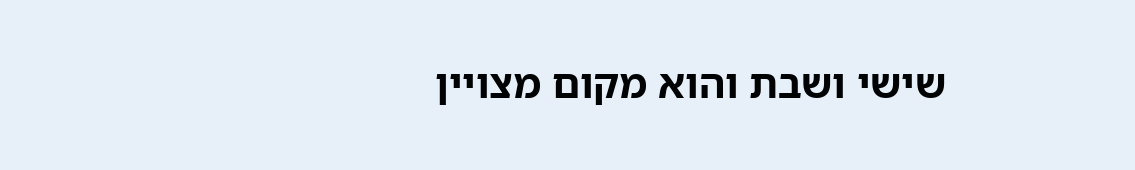שישי ושבת והוא מקום מצויין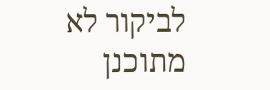לביקור לא מתוכנן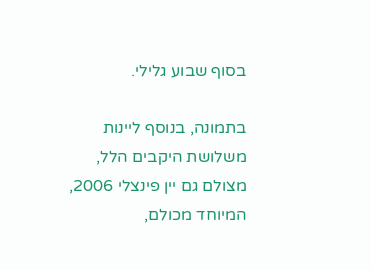בסוף שבוע גלילי.

בתמונה, בנוסף ליינות משלושת היקבים הלל, מצולם גם יין פינצלי 2006, המיוחד מכולם,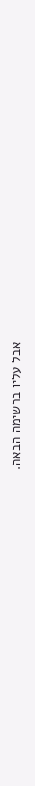אבל עליו ברשימה הבאה.